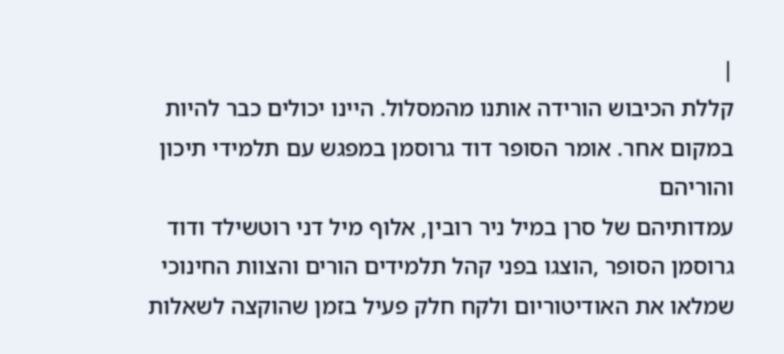|
קללת הכיבוש הורידה אותנו מהמסלול. היינו יכולים כבר להיות במקום אחר. אומר הסופר דוד גרוסמן במפגש עם תלמידי תיכון והוריהם
עמדותיהם של סרן במיל ניר רובין, אלוף מיל דני רוטשילד ודוד גרוסמן הסופר ,הוצגו בפני קהל תלמידים הורים והצוות החינוכי שמלאו את האודיטוריום ולקח חלק פעיל בזמן שהוקצה לשאלות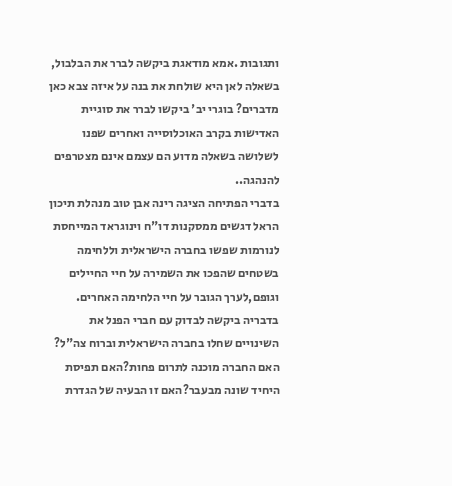ותגובות .אמא מודאגת ביקשה לברר את הבלבול, בשאלה לאן היא שולחת את בנה על איזה צבא כאן מדברים? בוגרי יב' ביקשו לברר את סוגיית האדישות בקרב האוכלוסייה ואחרים שפנו לשלושה בשאלה מדוע הם עצמם אינם מצטרפים להנהגה..
בדברי הפתיחה הציגה רינה אבן טוב מנהלת תיכון הראל דגשים ממסקנות דו"ח וינוגראד המייחסת לנורמות שפשו בחברה הישראלית וללחימה בשטחים שהפכו את השמירה על חיי החיילים וגופם,לערך הגובר על חיי הלחימה האחרים.
בדבריה ביקשה לבדוק עם חברי הפנל את השינויים שחלו בחברה הישראלית וברוח צה"ל? האם החברה מוכנה לתרום פחות?האם תפיסת היחיד שונה מבעבר?האם זו הבעיה של הגדרת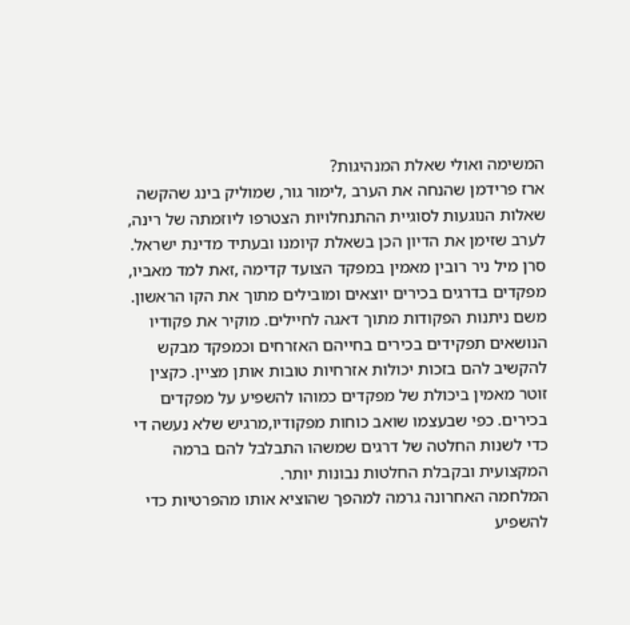המשימה ואולי שאלת המנהיגות?
ארז פרידמן שהנחה את הערב ,לימור גור, שמוליק בינג שהקשה שאלות הנוגעות לסוגיית ההתנחלויות הצטרפו ליוזמתה של רינה, לערב שזימן את הדיון הכן בשאלת קיומנו ובעתיד מדינת ישראל.
סרן מיל ניר רובין מאמין במפקד הצועד קדימה ,זאת למד מאביו, מפקדים בדרגים בכירים יוצאים ומובילים מתוך את הקו הראשון. משם ניתנות הפקודות מתוך דאגה לחיילים. מוקיר את פקודיו הנושאים תפקידים בכירים בחייהם האזרחים וכמפקד מבקש להקשיב להם בזכות יכולות אזרחיות טובות אותן מציין. כקצין זוטר מאמין ביכולת של מפקדים כמוהו להשפיע על מפקדים בכירים. כפי שבעצמו שואב כוחות מפקודיו,מרגיש שלא נעשה די כדי לשנות החלטה של דרגים שמשהו התבלבל להם ברמה המקצועית ובקבלת החלטות נבונות יותר.
המלחמה האחרונה גרמה למהפך שהוציא אותו מהפרטיות כדי להשפיע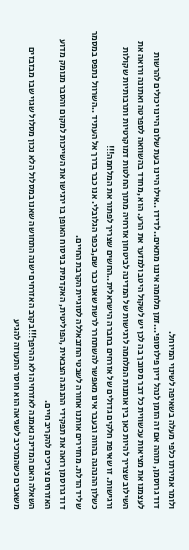ולומר אמירתו כלפי מעלה בשאיפה לשינוי המיוחל.
דוד גרוסמן, תוהה אם זה הזמן לנהל דיון פילוסופי...זמן מלחמה איננו מתאים..לדידו ..אילו היינו בעת שלום היינו יכולים להרשות לעצמנו את מציאות עכשווית כל דבר מסובך בה לכן יש לשקול היטב ולמזער את הרע. הוא ,מחדד בהשוואה לספרטה ואתונה ורואה את השילוב שצריך להיות כאן בין אומנות המלחמה לרגישות של המדינה לביטחון אזרחיה מתוך החלטות דמוקרטיות ותרבותיות שקולות ורגישות. זו שאיפת חלקים גדולים של אזרחים בחברה הישראלית..החשים שצריך לפתור את המלחמה!!!
כשלון ההנהגה בהווה ובעבר אינו מאפשר להשתחרר לרשת שאנו כבר שם,בכפר הגלובלי. אנו כבר בדרך אל העתיד ..השרוול נתפס במסמר שליד הדלת. מחזירים אותנו אחורה לשבטי החזבאללה לסוגיית הקרבת החיים.
דוד גרוסמן רואה את תפקידי ההנהגה הצבאית ,הפוליטית, האקדמית בניסוח האופן בו ירגישו את השייכות למקום והסבר מנומק מדוע האזרחים צריכים להקריב חיים.
השאלה האם המדינה נאמנה לאזרחיה ולא ההיפך!!!בקרב האזרחים ישנה התחושה שאנו במסלול הלא נכון מסלול שגוי שבו מבזבזים משאבים כשהמרכיב לשגיאה הוא חוסר התעוזה להגיע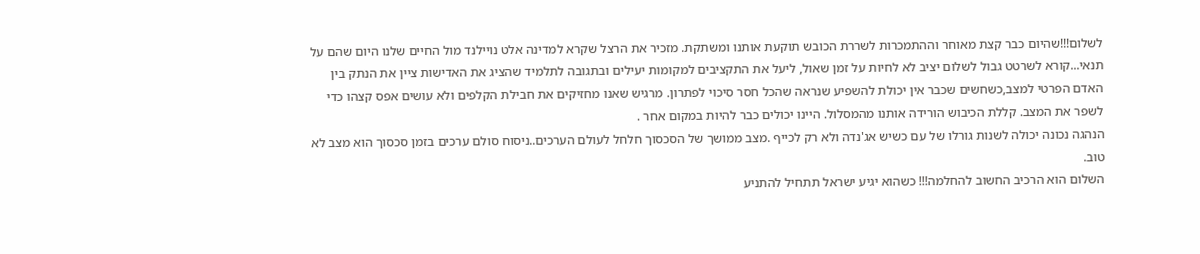לשלום!!!שהיום כבר קצת מאוחר וההתמכרות לשררת הכובש תוקעת אותנו ומשתקת. מזכיר את הרצל שקרא למדינה אלט נויילנד מול החיים שלנו היום שהם על תנאי...קורא לשרטט גבול לשלום יציב לא לחיות על זמן שאול, ליעל את התקציבים למקומות יעילים ובתגובה לתלמיד שהציג את האדישות ציין את הנתק בין האדם הפרטי למצב,כשחשים שכבר אין יכולת להשפיע שנראה שהכל חסר סיכוי לפתרון. מרגיש שאנו מחזיקים את חבילת הקלפים ולא עושים אפס קצהו כדי לשפר את המצב. קללת הכיבוש הורידה אותנו מהמסלול. היינו יכולים כבר להיות במקום אחר .
הנהגה נכונה יכולה לשנות גורלו של עם כשיש אג'נדה ולא רק לכייף .מצב ממושך של הסכסוך חלחל לעולם הערכים..ניסוח סולם ערכים בזמן סכסוך הוא מצב לא טוב.
השלום הוא הרכיב החשוב להחלמה!!! כשהוא יגיע ישראל תתחיל להתניע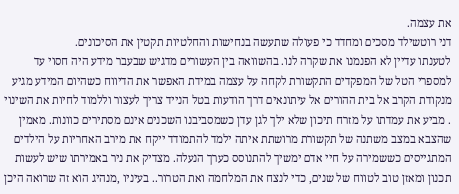את עצמה.
דני רוטשילד מסכים ומחדד כי פעולה שתעשה בנחישות והחלטיות תקטין את הסיכונים.
לטענתו עדיין לא הפנמנו את שקרה לנו. בהשוואה בין העשורים מדגיש שבעבר מידע היה חסוי עד למספרי הטל של המפקדים התקשורת לקחה על עצמה במידת האפשר את הדיווח כשהיום המידע מגיע מנקודת הקרב אל בית ההורים אל עיתונאים דרך הודעות בטל הנייד צריך לעצור וללמוד לחיות את השינוי . מביע את עמדתו על מזרח תיכון שלא ילך לגן עדן כשמסביבנו השכנים אינם מסתירים כוונות. מאמין שהצבא במצב משתנה של תקשורת מרושתת איתה ילמד להתמודד ייקח את מירב האחריות על הילדים המתגייסים כששמירה על חיי אדם ימשיך להתנוסס כערך הנעלה. מצדיק את ניר באמירתו שיש לעשות תכנון ומאזן טוב לטווח של שנים, כדי לנצח את המלחמה ואת הטרור.. בעיניו ,מנהיג הוא זה שרואה היכן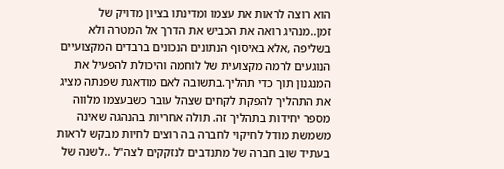הוא רוצה לראות את עצמו ומדינתו בציון מדויק של זמן..מנהיג רואה את הכביש את הדרך אל המטרה ולא בשליפה ,אלא באיסוף הנתונים הנכונים ברבדים המקצועיים הנוגעים לרמה מקצועית של לוחמה והיכולת להפעיל את המנגנון תוך כדי תהליך.בתשובה לאם מודאגת שפנתה מציג את התהליך להפקת לקחים שצהל עובר כשבעצמו מלווה מספר יחידות בתהליך זה. תולה אחריות בהנהגה שאינה משמשת מודל לחיקוי לחברה בה רוצים לחיות מבקש לראות בעתיד שוב חברה של מתנדבים לנזקקים לצה"ל ..לשנה של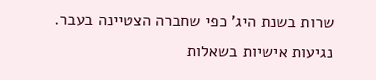שרות בשנת היג' כפי שחברה הצטיינה בעבר.
נגיעות אישיות בשאלות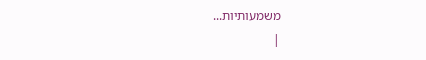משמעותיות...
|